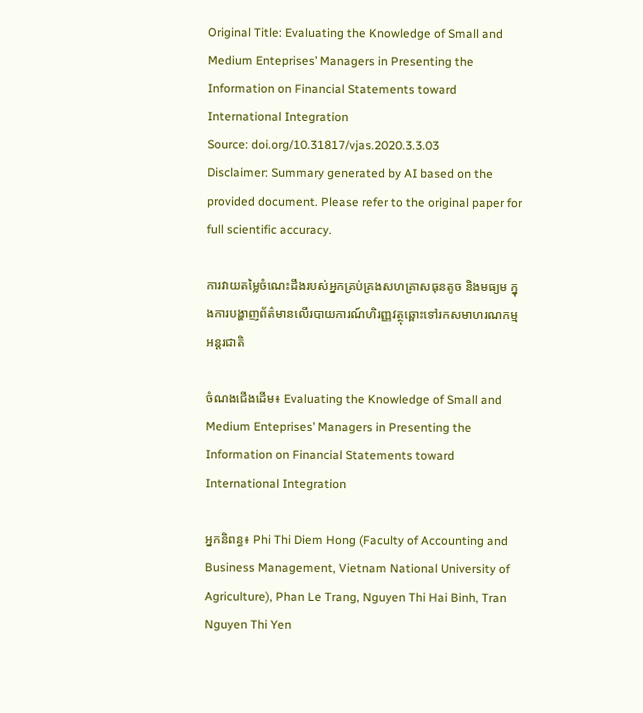Original Title: Evaluating the Knowledge of Small and Medium Enteprises’ Managers in Presenting the Information on Financial Statements toward International Integration
Source: doi.org/10.31817/vjas.2020.3.3.03
Disclaimer: Summary generated by AI based on the provided document. Please refer to the original paper for full scientific accuracy.

ការវាយតម្លៃចំណេះដឹងរបស់អ្នកគ្រប់គ្រងសហគ្រាសធុនតូច និងមធ្យម ក្នុងការបង្ហាញព័ត៌មានលើរបាយការណ៍ហិរញ្ញវត្ថុឆ្ពោះទៅរកសមាហរណកម្មអន្តរជាតិ

ចំណងជើងដើម៖ Evaluating the Knowledge of Small and Medium Enteprises’ Managers in Presenting the Information on Financial Statements toward International Integration

អ្នកនិពន្ធ៖ Phi Thi Diem Hong (Faculty of Accounting and Business Management, Vietnam National University of Agriculture), Phan Le Trang, Nguyen Thi Hai Binh, Tran Nguyen Thi Yen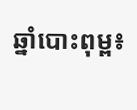ឆ្នាំបោះពុម្ព៖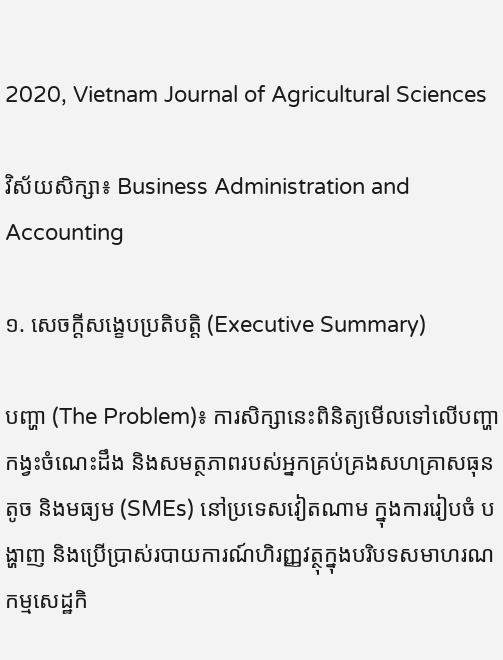2020, Vietnam Journal of Agricultural Sciences

វិស័យសិក្សា៖ Business Administration and Accounting

១. សេចក្តីសង្ខេបប្រតិបត្តិ (Executive Summary)

បញ្ហា (The Problem)៖ ការសិក្សានេះពិនិត្យមើលទៅលើបញ្ហាកង្វះចំណេះដឹង និងសមត្ថភាពរបស់អ្នកគ្រប់គ្រងសហគ្រាសធុនតូច និងមធ្យម (SMEs) នៅប្រទេសវៀតណាម ក្នុងការរៀបចំ បង្ហាញ និងប្រើប្រាស់របាយការណ៍ហិរញ្ញវត្ថុក្នុងបរិបទសមាហរណកម្មសេដ្ឋកិ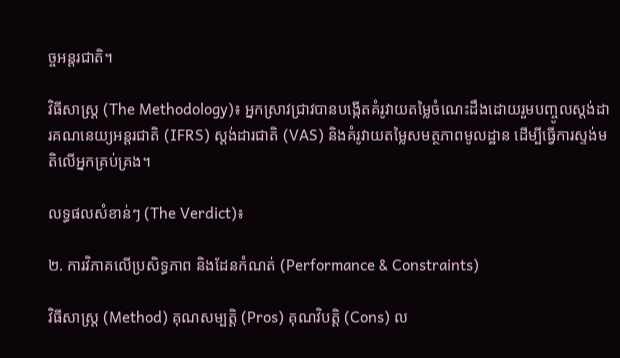ច្ចអន្តរជាតិ។

វិធីសាស្ត្រ (The Methodology)៖ អ្នកស្រាវជ្រាវបានបង្កើតគំរូវាយតម្លៃចំណេះដឹងដោយរួមបញ្ចូលស្តង់ដារគណនេយ្យអន្តរជាតិ (IFRS) ស្តង់ដារជាតិ (VAS) និងគំរូវាយតម្លៃសមត្ថភាពមូលដ្ឋាន ដើម្បីធ្វើការស្ទង់មតិលើអ្នកគ្រប់គ្រង។

លទ្ធផលសំខាន់ៗ (The Verdict)៖

២. ការវិភាគលើប្រសិទ្ធភាព និងដែនកំណត់ (Performance & Constraints)

វិធីសាស្ត្រ (Method) គុណសម្បត្តិ (Pros) គុណវិបត្តិ (Cons) ល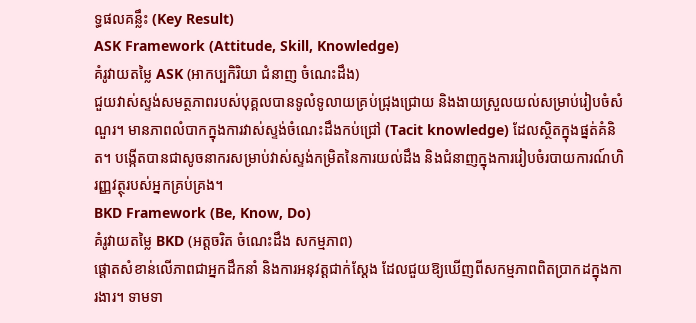ទ្ធផលគន្លឹះ (Key Result)
ASK Framework (Attitude, Skill, Knowledge)
គំរូវាយតម្លៃ ASK (អាកប្បកិរិយា ជំនាញ ចំណេះដឹង)
ជួយវាស់ស្ទង់សមត្ថភាពរបស់បុគ្គលបានទូលំទូលាយគ្រប់ជ្រុងជ្រោយ និងងាយស្រួលយល់សម្រាប់រៀបចំសំណួរ។ មានភាពលំបាកក្នុងការវាស់ស្ទង់ចំណេះដឹងកប់ជ្រៅ (Tacit knowledge) ដែលស្ថិតក្នុងផ្នត់គំនិត។ បង្កើតបានជាសូចនាករសម្រាប់វាស់ស្ទង់កម្រិតនៃការយល់ដឹង និងជំនាញក្នុងការរៀបចំរបាយការណ៍ហិរញ្ញវត្ថុរបស់អ្នកគ្រប់គ្រង។
BKD Framework (Be, Know, Do)
គំរូវាយតម្លៃ BKD (អត្តចរិត ចំណេះដឹង សកម្មភាព)
ផ្តោតសំខាន់លើភាពជាអ្នកដឹកនាំ និងការអនុវត្តជាក់ស្តែង ដែលជួយឱ្យឃើញពីសកម្មភាពពិតប្រាកដក្នុងការងារ។ ទាមទា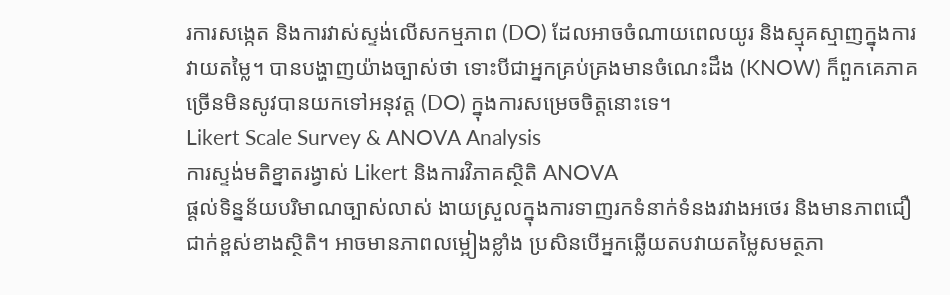រការសង្កេត និងការវាស់ស្ទង់លើសកម្មភាព (DO) ដែលអាចចំណាយពេលយូរ និងស្មុគស្មាញក្នុងការវាយតម្លៃ។ បានបង្ហាញយ៉ាងច្បាស់ថា ទោះបីជាអ្នកគ្រប់គ្រងមានចំណេះដឹង (KNOW) ក៏ពួកគេភាគច្រើនមិនសូវបានយកទៅអនុវត្ត (DO) ក្នុងការសម្រេចចិត្តនោះទេ។
Likert Scale Survey & ANOVA Analysis
ការស្ទង់មតិខ្នាតរង្វាស់ Likert និងការវិភាគស្ថិតិ ANOVA
ផ្តល់ទិន្នន័យបរិមាណច្បាស់លាស់ ងាយស្រួលក្នុងការទាញរកទំនាក់ទំនងរវាងអថេរ និងមានភាពជឿជាក់ខ្ពស់ខាងស្ថិតិ។ អាចមានភាពលម្អៀងខ្លាំង ប្រសិនបើអ្នកឆ្លើយតបវាយតម្លៃសមត្ថភា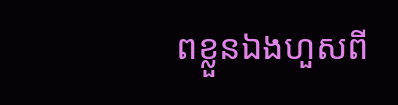ពខ្លួនឯងហួសពី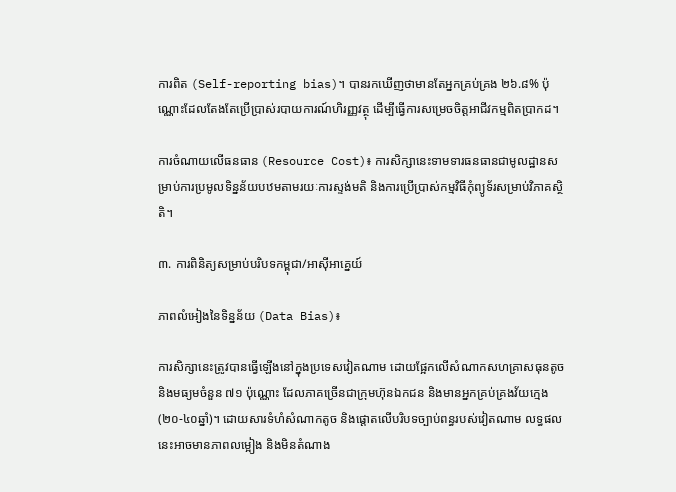ការពិត (Self-reporting bias)។ បានរកឃើញថាមានតែអ្នកគ្រប់គ្រង ២៦.៨% ប៉ុណ្ណោះដែលតែងតែប្រើប្រាស់របាយការណ៍ហិរញ្ញវត្ថុ ដើម្បីធ្វើការសម្រេចចិត្តអាជីវកម្មពិតប្រាកដ។

ការចំណាយលើធនធាន (Resource Cost)៖ ការសិក្សានេះទាមទារធនធានជាមូលដ្ឋានសម្រាប់ការប្រមូលទិន្នន័យបឋមតាមរយៈការស្ទង់មតិ និងការប្រើប្រាស់កម្មវិធីកុំព្យូទ័រសម្រាប់វិភាគស្ថិតិ។

៣. ការពិនិត្យសម្រាប់បរិបទកម្ពុជា/អាស៊ីអាគ្នេយ៍

ភាពលំអៀងនៃទិន្នន័យ (Data Bias)៖

ការសិក្សានេះត្រូវបានធ្វើឡើងនៅក្នុងប្រទេសវៀតណាម ដោយផ្អែកលើសំណាកសហគ្រាសធុនតូច និងមធ្យមចំនួន ៧១ ប៉ុណ្ណោះ ដែលភាគច្រើនជាក្រុមហ៊ុនឯកជន និងមានអ្នកគ្រប់គ្រងវ័យក្មេង (២០-៤០ឆ្នាំ)។ ដោយសារទំហំសំណាកតូច និងផ្តោតលើបរិបទច្បាប់ពន្ធរបស់វៀតណាម លទ្ធផលនេះអាចមានភាពលម្អៀង និងមិនតំណាង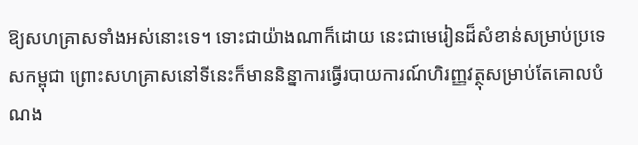ឱ្យសហគ្រាសទាំងអស់នោះទេ។ ទោះជាយ៉ាងណាក៏ដោយ នេះជាមេរៀនដ៏សំខាន់សម្រាប់ប្រទេសកម្ពុជា ព្រោះសហគ្រាសនៅទីនេះក៏មាននិន្នាការធ្វើរបាយការណ៍ហិរញ្ញវត្ថុសម្រាប់តែគោលបំណង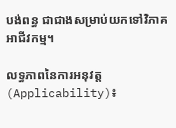បង់ពន្ធ ជាជាងសម្រាប់យកទៅវិភាគអាជីវកម្ម។

លទ្ធភាពនៃការអនុវត្ត (Applicability)៖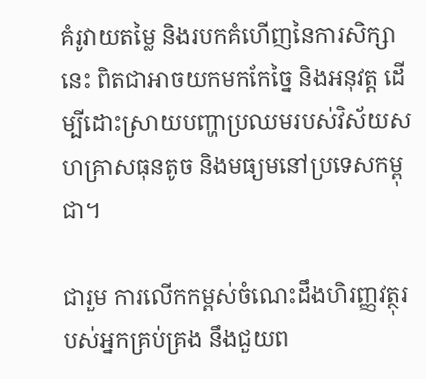គំរូវាយតម្លៃ និងរបកគំហើញនៃការសិក្សានេះ ពិតជាអាចយកមកកែច្នៃ និងអនុវត្ត ដើម្បីដោះស្រាយបញ្ហាប្រឈមរបស់វិស័យសហគ្រាសធុនតូច និងមធ្យមនៅប្រទេសកម្ពុជា។

ជារួម ការលើកកម្ពស់ចំណេះដឹងហិរញ្ញវត្ថុរបស់អ្នកគ្រប់គ្រង នឹងជួយព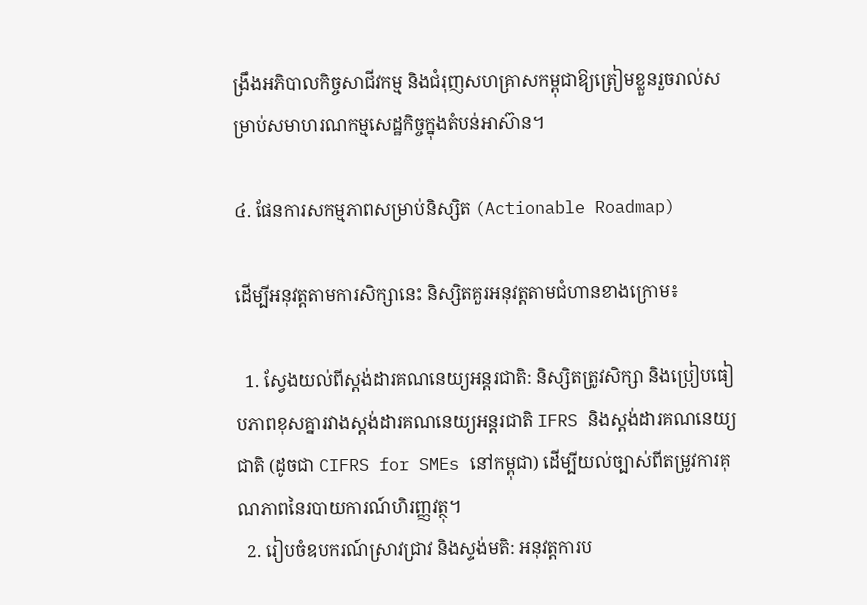ង្រឹងអភិបាលកិច្ចសាជីវកម្ម និងជំរុញសហគ្រាសកម្ពុជាឱ្យត្រៀមខ្លួនរួចរាល់សម្រាប់សមាហរណកម្មសេដ្ឋកិច្ចក្នុងតំបន់អាស៊ាន។

៤. ផែនការសកម្មភាពសម្រាប់និស្សិត (Actionable Roadmap)

ដើម្បីអនុវត្តតាមការសិក្សានេះ និស្សិតគួរអនុវត្តតាមជំហានខាងក្រោម៖

  1. ស្វែងយល់ពីស្តង់ដារគណនេយ្យអន្តរជាតិ: និស្សិតត្រូវសិក្សា និងប្រៀបធៀបភាពខុសគ្នារវាងស្តង់ដារគណនេយ្យអន្តរជាតិ IFRS និងស្តង់ដារគណនេយ្យជាតិ (ដូចជា CIFRS for SMEs នៅកម្ពុជា) ដើម្បីយល់ច្បាស់ពីតម្រូវការគុណភាពនៃរបាយការណ៍ហិរញ្ញវត្ថុ។
  2. រៀបចំឧបករណ៍ស្រាវជ្រាវ និងស្ទង់មតិ: អនុវត្តការប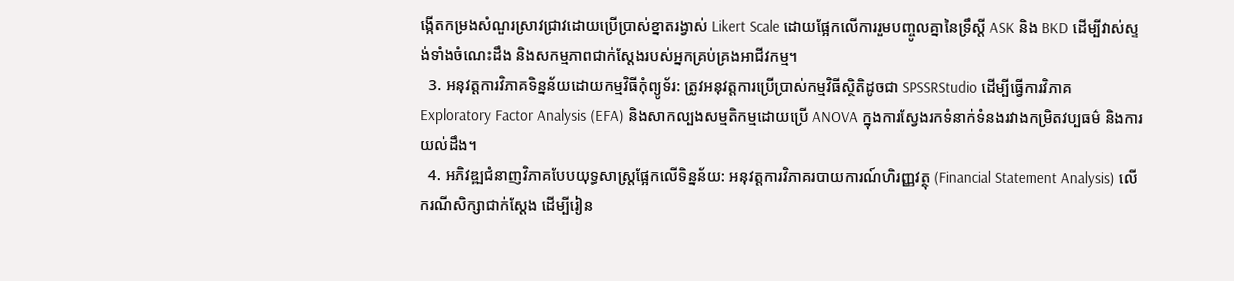ង្កើតកម្រងសំណួរស្រាវជ្រាវដោយប្រើប្រាស់ខ្នាតរង្វាស់ Likert Scale ដោយផ្អែកលើការរួមបញ្ចូលគ្នានៃទ្រឹស្តី ASK និង BKD ដើម្បីវាស់ស្ទង់ទាំងចំណេះដឹង និងសកម្មភាពជាក់ស្តែងរបស់អ្នកគ្រប់គ្រងអាជីវកម្ម។
  3. អនុវត្តការវិភាគទិន្នន័យដោយកម្មវិធីកុំព្យូទ័រ: ត្រូវអនុវត្តការប្រើប្រាស់កម្មវិធីស្ថិតិដូចជា SPSSRStudio ដើម្បីធ្វើការវិភាគ Exploratory Factor Analysis (EFA) និងសាកល្បងសម្មតិកម្មដោយប្រើ ANOVA ក្នុងការស្វែងរកទំនាក់ទំនងរវាងកម្រិតវប្បធម៌ និងការយល់ដឹង។
  4. អភិវឌ្ឍជំនាញវិភាគបែបយុទ្ធសាស្ត្រផ្អែកលើទិន្នន័យ: អនុវត្តការវិភាគរបាយការណ៍ហិរញ្ញវត្ថុ (Financial Statement Analysis) លើករណីសិក្សាជាក់ស្តែង ដើម្បីរៀន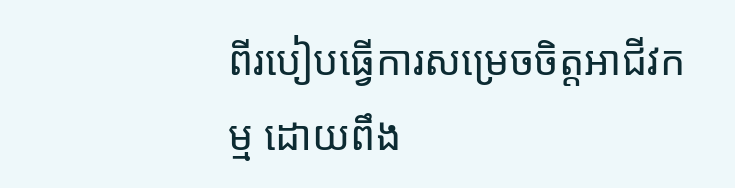ពីរបៀបធ្វើការសម្រេចចិត្តអាជីវកម្ម ដោយពឹង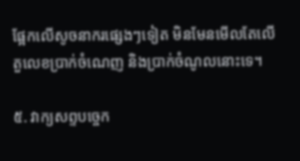ផ្អែកលើសូចនាករផ្សេងៗទៀត មិនមែនមើលតែលើតួលេខប្រាក់ចំណេញ និងប្រាក់ចំណូលនោះទេ។

៥. វាក្យសព្ទបច្ចេក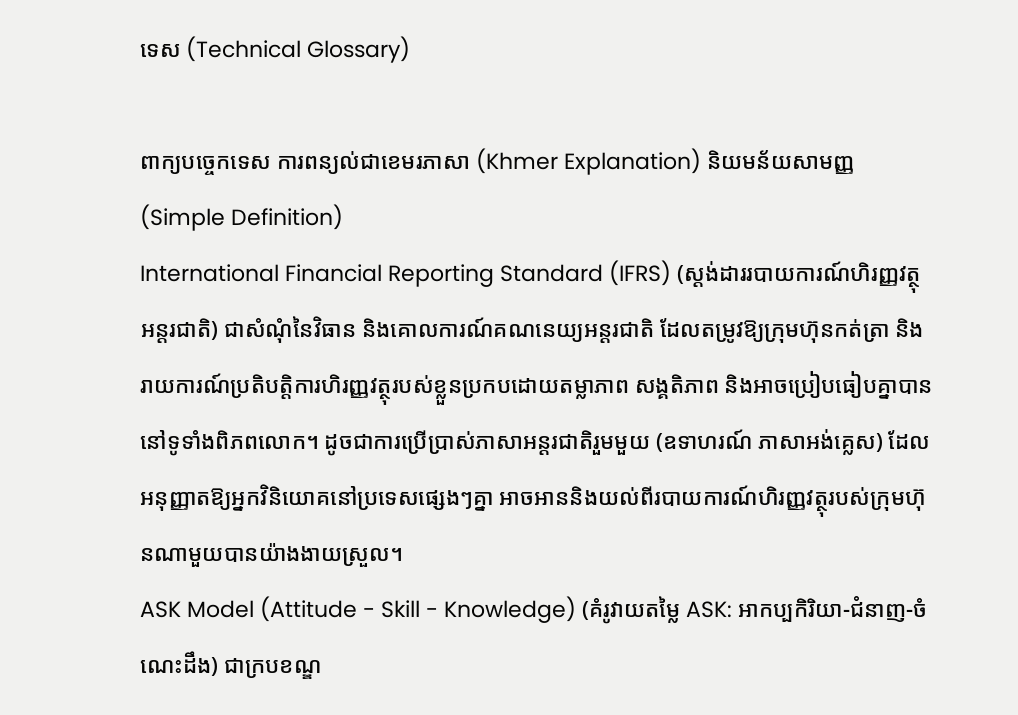ទេស (Technical Glossary)

ពាក្យបច្ចេកទេស ការពន្យល់ជាខេមរភាសា (Khmer Explanation) និយមន័យសាមញ្ញ (Simple Definition)
International Financial Reporting Standard (IFRS) (ស្តង់ដាររបាយការណ៍ហិរញ្ញវត្ថុអន្តរជាតិ) ជាសំណុំនៃវិធាន និងគោលការណ៍គណនេយ្យអន្តរជាតិ ដែលតម្រូវឱ្យក្រុមហ៊ុនកត់ត្រា និងរាយការណ៍ប្រតិបត្តិការហិរញ្ញវត្ថុរបស់ខ្លួនប្រកបដោយតម្លាភាព សង្គតិភាព និងអាចប្រៀបធៀបគ្នាបាននៅទូទាំងពិភពលោក។ ដូចជាការប្រើប្រាស់ភាសាអន្តរជាតិរួមមួយ (ឧទាហរណ៍ ភាសាអង់គ្លេស) ដែលអនុញ្ញាតឱ្យអ្នកវិនិយោគនៅប្រទេសផ្សេងៗគ្នា អាចអាននិងយល់ពីរបាយការណ៍ហិរញ្ញវត្ថុរបស់ក្រុមហ៊ុនណាមួយបានយ៉ាងងាយស្រួល។
ASK Model (Attitude - Skill - Knowledge) (គំរូវាយតម្លៃ ASK: អាកប្បកិរិយា-ជំនាញ-ចំណេះដឹង) ជាក្របខណ្ឌ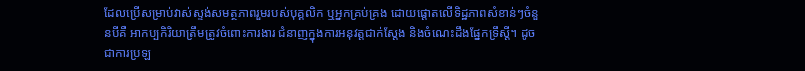ដែលប្រើសម្រាប់វាស់ស្ទង់សមត្ថភាពរួមរបស់បុគ្គលិក ឬអ្នកគ្រប់គ្រង ដោយផ្តោតលើទិដ្ឋភាពសំខាន់ៗចំនួនបីគឺ អាកប្បកិរិយាត្រឹមត្រូវចំពោះការងារ ជំនាញក្នុងការអនុវត្តជាក់ស្តែង និងចំណេះដឹងផ្នែកទ្រឹស្តី។ ដូចជាការប្រឡ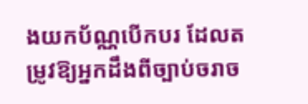ងយកប័ណ្ណបើកបរ ដែលតម្រូវឱ្យអ្នកដឹងពីច្បាប់ចរាច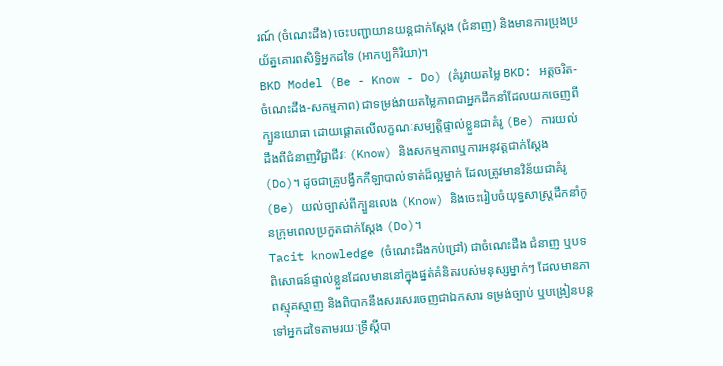រណ៍ (ចំណេះដឹង) ចេះបញ្ជាយានយន្តជាក់ស្តែង (ជំនាញ) និងមានការប្រុងប្រយ័ត្នគោរពសិទ្ធិអ្នកដទៃ (អាកប្បកិរិយា)។
BKD Model (Be - Know - Do) (គំរូវាយតម្លៃ BKD: អត្តចរិត-ចំណេះដឹង-សកម្មភាព) ជាទម្រង់វាយតម្លៃភាពជាអ្នកដឹកនាំដែលយកចេញពីក្បួនយោធា ដោយផ្តោតលើលក្ខណៈសម្បត្តិផ្ទាល់ខ្លួនជាគំរូ (Be) ការយល់ដឹងពីជំនាញវិជ្ជាជីវៈ (Know) និងសកម្មភាពឬការអនុវត្តជាក់ស្តែង (Do)។ ដូចជាគ្រូបង្វឹកកីឡាបាល់ទាត់ដ៏ល្អម្នាក់ ដែលត្រូវមានវិន័យជាគំរូ (Be) យល់ច្បាស់ពីក្បួនលេង (Know) និងចេះរៀបចំយុទ្ធសាស្ត្រដឹកនាំកូនក្រុមពេលប្រកួតជាក់ស្តែង (Do)។
Tacit knowledge (ចំណេះដឹងកប់ជ្រៅ) ជាចំណេះដឹង ជំនាញ ឬបទពិសោធន៍ផ្ទាល់ខ្លួនដែលមាននៅក្នុងផ្នត់គំនិតរបស់មនុស្សម្នាក់ៗ ដែលមានភាពស្មុគស្មាញ និងពិបាកនឹងសរសេរចេញជាឯកសារ ទម្រង់ច្បាប់ ឬបង្រៀនបន្តទៅអ្នកដទៃតាមរយៈទ្រឹស្តីបា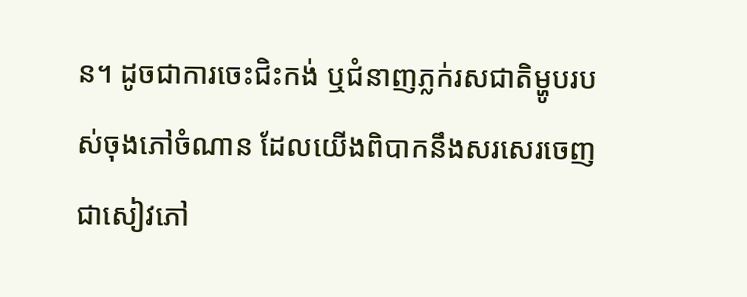ន។ ដូចជាការចេះជិះកង់ ឬជំនាញភ្លក់រសជាតិម្ហូបរបស់ចុងភៅចំណាន ដែលយើងពិបាកនឹងសរសេរចេញជាសៀវភៅ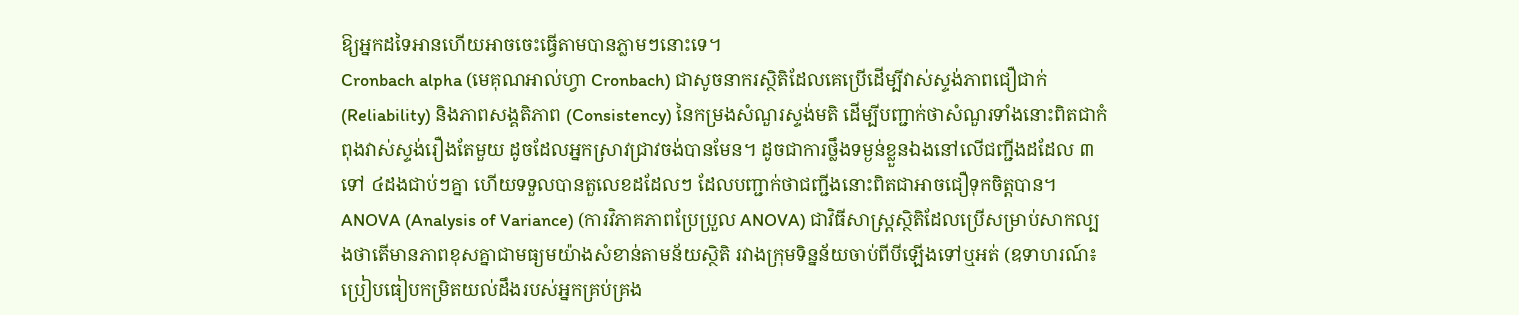ឱ្យអ្នកដទៃអានហើយអាចចេះធ្វើតាមបានភ្លាមៗនោះទេ។
Cronbach alpha (មេគុណអាល់ហ្វា Cronbach) ជាសូចនាករស្ថិតិដែលគេប្រើដើម្បីវាស់ស្ទង់ភាពជឿជាក់ (Reliability) និងភាពសង្គតិភាព (Consistency) នៃកម្រងសំណួរស្ទង់មតិ ដើម្បីបញ្ជាក់ថាសំណួរទាំងនោះពិតជាកំពុងវាស់ស្ទង់រឿងតែមួយ ដូចដែលអ្នកស្រាវជ្រាវចង់បានមែន។ ដូចជាការថ្លឹងទម្ងន់ខ្លួនឯងនៅលើជញ្ជីងដដែល ៣ ទៅ ៤ដងជាប់ៗគ្នា ហើយទទួលបានតួលេខដដែលៗ ដែលបញ្ជាក់ថាជញ្ជីងនោះពិតជាអាចជឿទុកចិត្តបាន។
ANOVA (Analysis of Variance) (ការវិភាគភាពប្រែប្រួល ANOVA) ជាវិធីសាស្ត្រស្ថិតិដែលប្រើសម្រាប់សាកល្បងថាតើមានភាពខុសគ្នាជាមធ្យមយ៉ាងសំខាន់តាមន័យស្ថិតិ រវាងក្រុមទិន្នន័យចាប់ពីបីឡើងទៅឬអត់ (ឧទាហរណ៍៖ ប្រៀបធៀបកម្រិតយល់ដឹងរបស់អ្នកគ្រប់គ្រង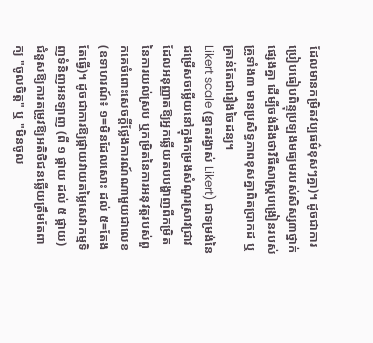ដែលមានកម្រិតវប្បធម៌ខុសៗគ្នា)។ ដូចជាការប្រៀបធៀបពិន្ទុប្រឡងមធ្យមរបស់សិស្ស៣ថ្នាក់ផ្សេងគ្នា ដើម្បីចង់ដឹងថាវិធីសាស្ត្របង្រៀនរបស់គ្រូទាំង៣ មានប្រសិទ្ធភាពខុសគ្នាពិតប្រាកដ ឬគ្រាន់តែជារឿងចៃដន្យ។
Likert scale (ខ្នាតរង្វាស់ Likert) ជាទម្រង់នៃជម្រើសចម្លើយនៅក្នុងកម្រងសំណួរស្រាវជ្រាវ ដែលអនុញ្ញាតឱ្យអ្នកឆ្លើយតបបង្ហាញពីកម្រិតនៃការយល់ស្រប ឬកម្រិតនៃការអនុវត្តរបស់ពួកគេចំពោះសេចក្តីថ្លែងការណ៍ណាមួយជាលេខ (ឧទាហរណ៍៖ ១=មិនដែលសោះ ដល់ ៥=តែងតែធ្វើ)។ ដូចជាការឱ្យផ្កាយវាយតម្លៃសេវាកម្មទិញទំនិញអនឡាញ (ពី ១ ផ្កាយ ដល់ ៥ ផ្កាយ) ជំនួសឱ្យការតម្រូវឱ្យអតិថិជនឆ្លើយត្រឹមតែពាក្យ "ចូលចិត្ត" ឬ "មិនចូល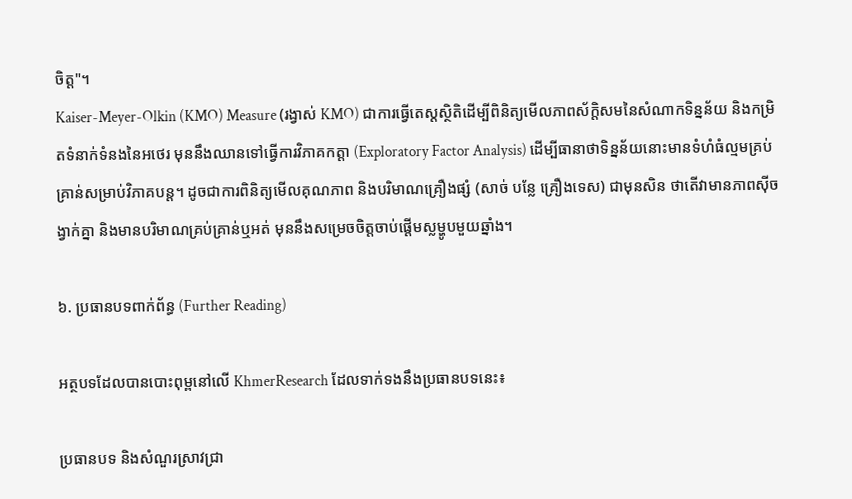ចិត្ត"។
Kaiser-Meyer-Olkin (KMO) Measure (រង្វាស់ KMO) ជាការធ្វើតេស្តស្ថិតិដើម្បីពិនិត្យមើលភាពស័ក្តិសមនៃសំណាកទិន្នន័យ និងកម្រិតទំនាក់ទំនងនៃអថេរ មុននឹងឈានទៅធ្វើការវិភាគកត្តា (Exploratory Factor Analysis) ដើម្បីធានាថាទិន្នន័យនោះមានទំហំធំល្មមគ្រប់គ្រាន់សម្រាប់វិភាគបន្ត។ ដូចជាការពិនិត្យមើលគុណភាព និងបរិមាណគ្រឿងផ្សំ (សាច់ បន្លែ គ្រឿងទេស) ជាមុនសិន ថាតើវាមានភាពស៊ីចង្វាក់គ្នា និងមានបរិមាណគ្រប់គ្រាន់ឬអត់ មុននឹងសម្រេចចិត្តចាប់ផ្តើមស្លម្ហូបមួយឆ្នាំង។

៦. ប្រធានបទពាក់ព័ន្ធ (Further Reading)

អត្ថបទដែលបានបោះពុម្ពនៅលើ KhmerResearch ដែលទាក់ទងនឹងប្រធានបទនេះ៖

ប្រធានបទ និងសំណួរស្រាវជ្រា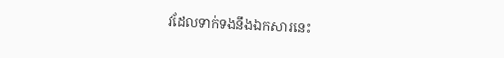វដែលទាក់ទងនឹងឯកសារនេះ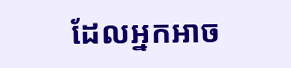ដែលអ្នកអាច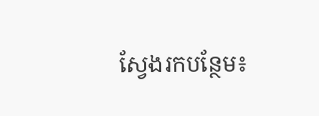ស្វែងរកបន្ថែម៖